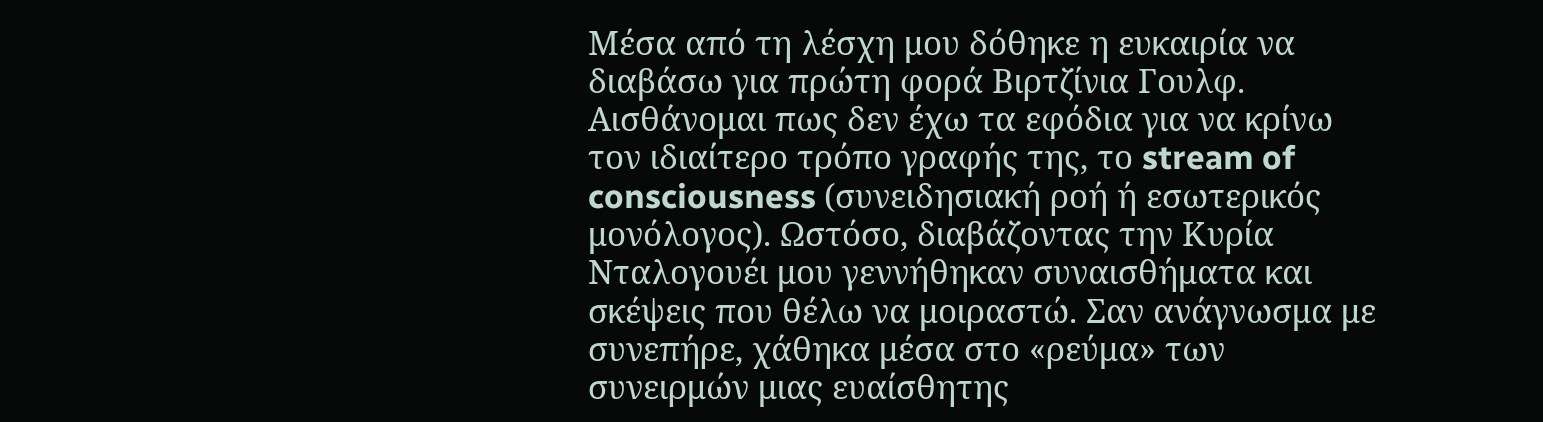Μέσα από τη λέσχη μου δόθηκε η ευκαιρία να διαβάσω για πρώτη φορά Βιρτζίνια Γουλφ. Αισθάνομαι πως δεν έχω τα εφόδια για να κρίνω τον ιδιαίτερο τρόπο γραφής της, το stream of consciousness (συνειδησιακή ροή ή εσωτερικός μονόλογος). Ωστόσο, διαβάζοντας την Κυρία Νταλογουέι μου γεννήθηκαν συναισθήματα και σκέψεις που θέλω να μοιραστώ. Σαν ανάγνωσμα με συνεπήρε, χάθηκα μέσα στο «ρεύμα» των συνειρμών μιας ευαίσθητης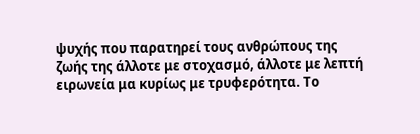ψυχής που παρατηρεί τους ανθρώπους της ζωής της άλλοτε με στοχασμό, άλλοτε με λεπτή ειρωνεία μα κυρίως με τρυφερότητα. Το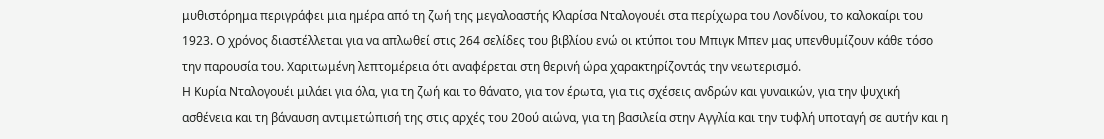μυθιστόρημα περιγράφει μια ημέρα από τη ζωή της μεγαλοαστής Κλαρίσα Νταλογουέι στα περίχωρα του Λονδίνου, το καλοκαίρι του 1923. Ο χρόνος διαστέλλεται για να απλωθεί στις 264 σελίδες του βιβλίου ενώ οι κτύποι του Μπιγκ Μπεν μας υπενθυμίζουν κάθε τόσο την παρουσία του. Χαριτωμένη λεπτομέρεια ότι αναφέρεται στη θερινή ώρα χαρακτηρίζοντάς την νεωτερισμό.
Η Κυρία Νταλογουέι μιλάει για όλα, για τη ζωή και το θάνατο, για τον έρωτα, για τις σχέσεις ανδρών και γυναικών, για την ψυχική ασθένεια και τη βάναυση αντιμετώπισή της στις αρχές του 20ού αιώνα, για τη βασιλεία στην Αγγλία και την τυφλή υποταγή σε αυτήν και η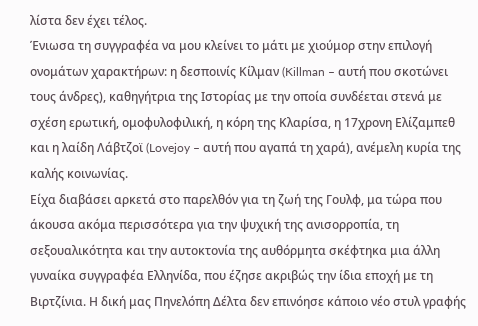λίστα δεν έχει τέλος.
Ένιωσα τη συγγραφέα να μου κλείνει το μάτι με χιούμορ στην επιλογή ονομάτων χαρακτήρων: η δεσποινίς Κίλμαν (Killman – αυτή που σκοτώνει τους άνδρες), καθηγήτρια της Ιστορίας με την οποία συνδέεται στενά με σχέση ερωτική, ομοφυλοφιλική, η κόρη της Κλαρίσα, η 17χρονη Ελίζαμπεθ και η λαίδη Λάβτζοϊ (Lovejoy – αυτή που αγαπά τη χαρά), ανέμελη κυρία της καλής κοινωνίας.
Είχα διαβάσει αρκετά στο παρελθόν για τη ζωή της Γουλφ, μα τώρα που άκουσα ακόμα περισσότερα για την ψυχική της ανισορροπία, τη σεξουαλικότητα και την αυτοκτονία της αυθόρμητα σκέφτηκα μια άλλη γυναίκα συγγραφέα Ελληνίδα, που έζησε ακριβώς την ίδια εποχή με τη Βιρτζίνια. Η δική μας Πηνελόπη Δέλτα δεν επινόησε κάποιο νέο στυλ γραφής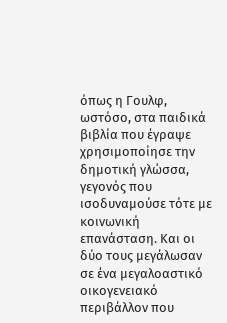όπως η Γουλφ, ωστόσο, στα παιδικά βιβλία που έγραψε χρησιμοποίησε την δημοτική γλώσσα, γεγονός που ισοδυναμούσε τότε με κοινωνική επανάσταση. Και οι δύο τους μεγάλωσαν σε ένα μεγαλοαστικό οικογενειακό περιβάλλον που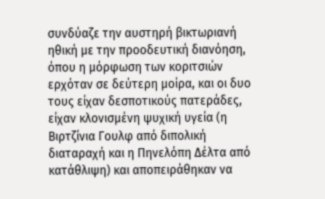συνδύαζε την αυστηρή βικτωριανή ηθική με την προοδευτική διανόηση, όπου η μόρφωση των κοριτσιών ερχόταν σε δεύτερη μοίρα, και οι δυο τους είχαν δεσποτικούς πατεράδες, είχαν κλονισμένη ψυχική υγεία (η Βιρτζίνια Γουλφ από διπολική διαταραχή και η Πηνελόπη Δέλτα από κατάθλιψη) και αποπειράθηκαν να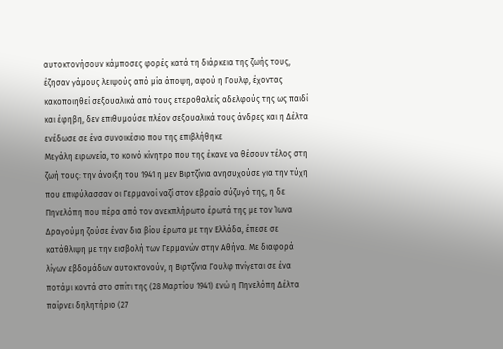αυτοκτονήσουν κάμποσες φορές κατά τη διάρκεια της ζωής τους, έζησαν γάμους λειψούς από μία άποψη, αφού η Γουλφ, έχοντας κακοποιηθεί σεξουαλικά από τους ετεροθαλείς αδελφούς της ως παιδί και έφηβη, δεν επιθυμούσε πλέον σεξουαλικά τους άνδρες και η Δέλτα ενέδωσε σε ένα συνοικέσιο που της επιβλήθηκε
Μεγάλη ειρωνεία, το κοινό κίνητρο που της έκανε να θέσουν τέλος στη ζωή τους: την άνοιξη του 1941 η μεν Βιρτζίνια ανησυχούσε για την τύχη που επιφύλασσαν οι Γερμανοί ναζί στον εβραίο σύζυγό της, η δε Πηνελόπη που πέρα από τον ανεκπλήρωτο έρωτά της με τον Ίωνα Δραγούμη ζούσε έναν δια βίου έρωτα με την Ελλάδα, έπεσε σε κατάθλιψη με την εισβολή των Γερμανών στην Αθήνα. Με διαφορά λίγων εβδομάδων αυτοκτονούν, η Βιρτζίνια Γουλφ πνίγεται σε ένα ποτάμι κοντά στο σπίτι της (28 Μαρτίου 1941) ενώ η Πηνελόπη Δέλτα παίρνει δηλητήριο (27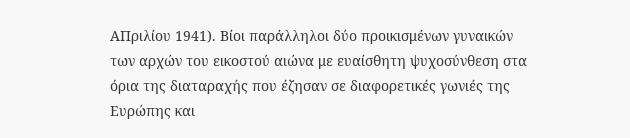ΑΠριλίου 1941). Βίοι παράλληλοι δύο προικισμένων γυναικών των αρχών του εικοστού αιώνα με ευαίσθητη ψυχοσύνθεση στα όρια της διαταραχής που έζησαν σε διαφορετικές γωνιές της Ευρώπης και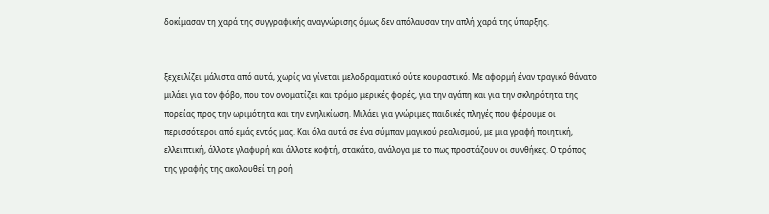δοκίμασαν τη χαρά της συγγραφικής αναγνώρισης όμως δεν απόλαυσαν την απλή χαρά της ύπαρξης.


ξεχειλίζει μάλιστα από αυτά, χωρίς να γίνεται μελοδραματικό ούτε κουραστικό. Με αφορμή έναν τραγικό θάνατο μιλάει για τον φόβο, που τον ονοματίζει και τρόμο μερικές φορές, για την αγάπη και για την σκληρότητα της πορείας προς την ωριμότητα και την ενηλικίωση. Μιλάει για γνώριμες παιδικές πληγές που φέρουμε οι περισσότεροι από εμάς εντός μας. Και όλα αυτά σε ένα σύμπαν μαγικού ρεαλισμού, με μια γραφή ποιητική, ελλειπτική, άλλοτε γλαφυρή και άλλοτε κοφτή, στακάτο, ανάλογα με το πως προστάζουν οι συνθήκες. Ο τρόπος της γραφής της ακολουθεί τη ροή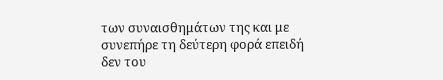των συναισθημάτων της και με συνεπήρε τη δεύτερη φορά επειδή δεν του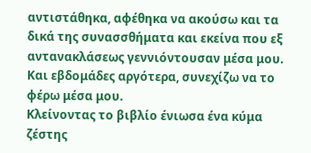αντιστάθηκα, αφέθηκα να ακούσω και τα δικά της συνασσθήματα και εκείνα που εξ αντανακλάσεως γεννιόντουσαν μέσα μου. Και εβδομάδες αργότερα, συνεχίζω να το φέρω μέσα μου.
Κλείνοντας το βιβλίο ένιωσα ένα κύμα ζέστης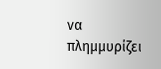να πλημμυρίζει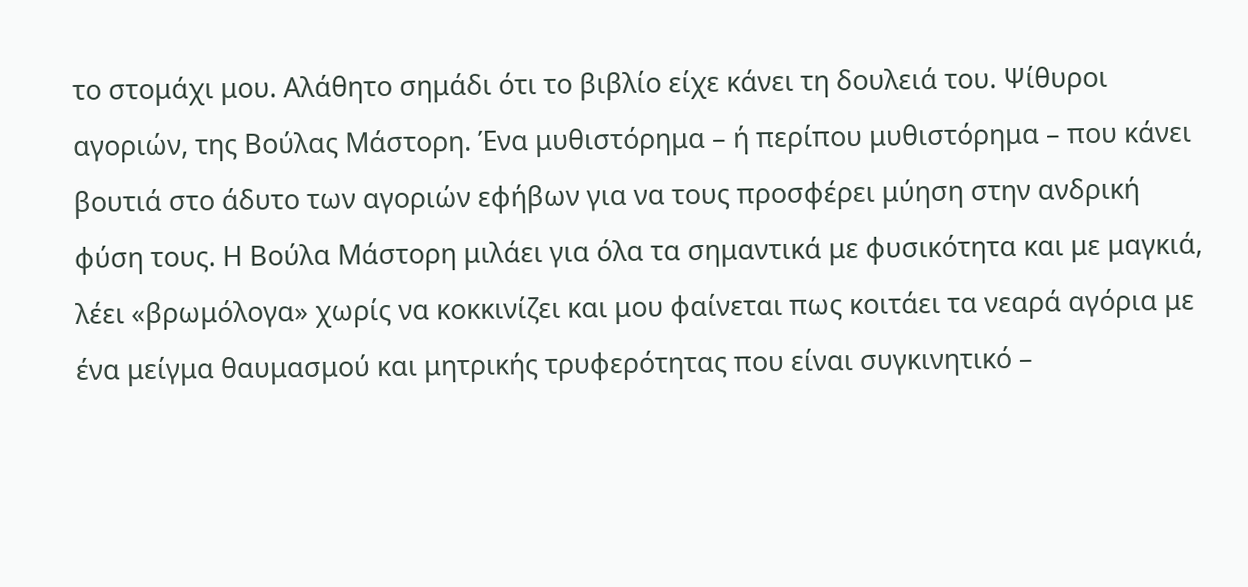το στομάχι μου. Αλάθητο σημάδι ότι το βιβλίο είχε κάνει τη δουλειά του. Ψίθυροι αγοριών, της Βούλας Μάστορη. Ένα μυθιστόρημα – ή περίπου μυθιστόρημα – που κάνει βουτιά στο άδυτο των αγοριών εφήβων για να τους προσφέρει μύηση στην ανδρική φύση τους. Η Βούλα Μάστορη μιλάει για όλα τα σημαντικά με φυσικότητα και με μαγκιά, λέει «βρωμόλογα» χωρίς να κοκκινίζει και μου φαίνεται πως κοιτάει τα νεαρά αγόρια με ένα μείγμα θαυμασμού και μητρικής τρυφερότητας που είναι συγκινητικό –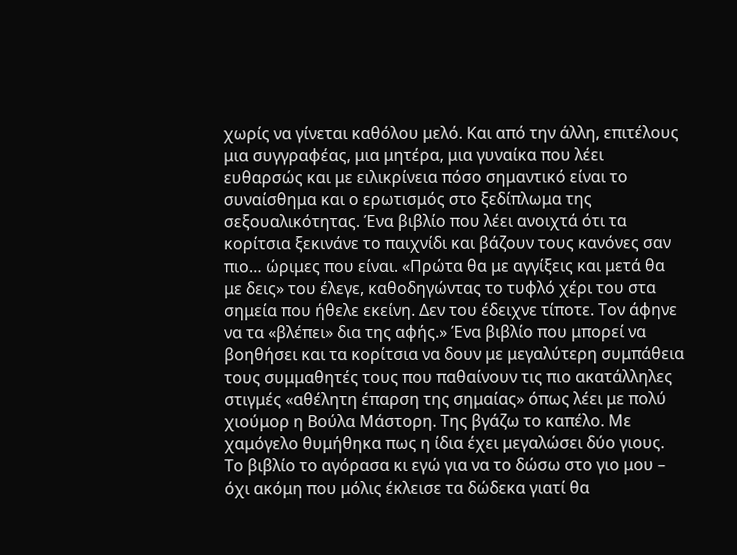χωρίς να γίνεται καθόλου μελό. Και από την άλλη, επιτέλους μια συγγραφέας, μια μητέρα, μια γυναίκα που λέει ευθαρσώς και με ειλικρίνεια πόσο σημαντικό είναι το συναίσθημα και ο ερωτισμός στο ξεδίπλωμα της σεξουαλικότητας. Ένα βιβλίο που λέει ανοιχτά ότι τα κορίτσια ξεκινάνε το παιχνίδι και βάζουν τους κανόνες σαν πιο… ώριμες που είναι. «Πρώτα θα με αγγίξεις και μετά θα με δεις» του έλεγε, καθοδηγώντας το τυφλό χέρι του στα σημεία που ήθελε εκείνη. Δεν του έδειχνε τίποτε. Τον άφηνε να τα «βλέπει» δια της αφής.» Ένα βιβλίο που μπορεί να βοηθήσει και τα κορίτσια να δουν με μεγαλύτερη συμπάθεια τους συμμαθητές τους που παθαίνουν τις πιο ακατάλληλες στιγμές «αθέλητη έπαρση της σημαίας» όπως λέει με πολύ χιούμορ η Βούλα Μάστορη. Της βγάζω το καπέλο. Με χαμόγελο θυμήθηκα πως η ίδια έχει μεγαλώσει δύο γιους. Το βιβλίο το αγόρασα κι εγώ για να το δώσω στο γιο μου – όχι ακόμη που μόλις έκλεισε τα δώδεκα γιατί θα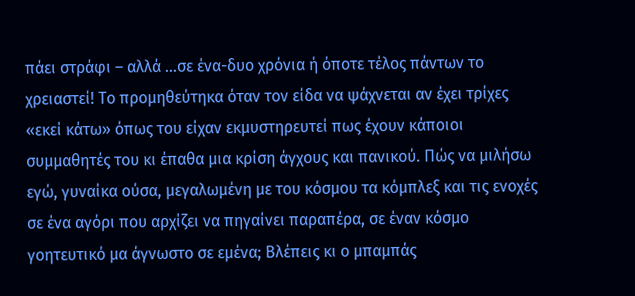πάει στράφι – αλλά …σε ένα-δυο χρόνια ή όποτε τέλος πάντων το χρειαστεί! Το προμηθεύτηκα όταν τον είδα να ψάχνεται αν έχει τρίχες «εκεί κάτω» όπως του είχαν εκμυστηρευτεί πως έχουν κάποιοι συμμαθητές του κι έπαθα μια κρίση άγχους και πανικού. Πώς να μιλήσω εγώ, γυναίκα ούσα, μεγαλωμένη με του κόσμου τα κόμπλεξ και τις ενοχές σε ένα αγόρι που αρχίζει να πηγαίνει παραπέρα, σε έναν κόσμο γοητευτικό μα άγνωστο σε εμένα; Βλέπεις κι ο μπαμπάς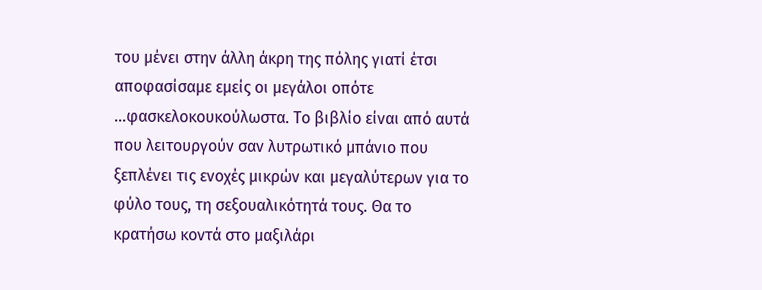του μένει στην άλλη άκρη της πόλης γιατί έτσι αποφασίσαμε εμείς οι μεγάλοι οπότε …φασκελοκουκούλωστα. Το βιβλίο είναι από αυτά που λειτουργούν σαν λυτρωτικό μπάνιο που ξεπλένει τις ενοχές μικρών και μεγαλύτερων για το φύλο τους, τη σεξουαλικότητά τους. Θα το κρατήσω κοντά στο μαξιλάρι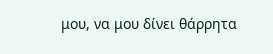μου, να μου δίνει θάρρητα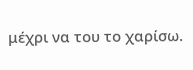μέχρι να του το χαρίσω.